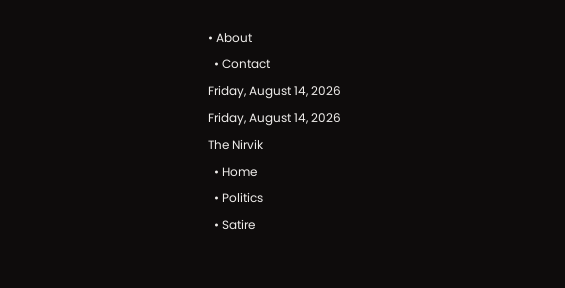• About
  • Contact
Friday, August 14, 2026
Friday, August 14, 2026
The Nirvik
  • Home
  • Politics
  • Satire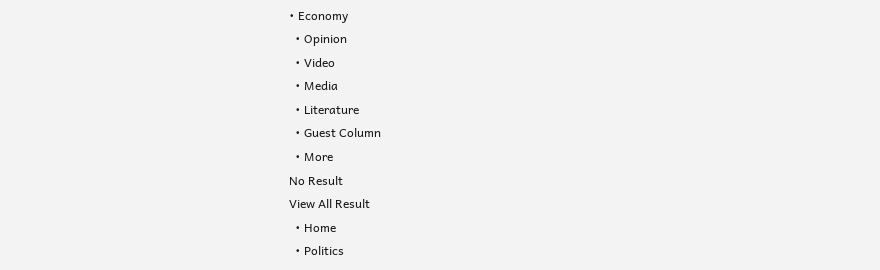• Economy
  • Opinion
  • Video
  • Media
  • Literature
  • Guest Column
  • More
No Result
View All Result
  • Home
  • Politics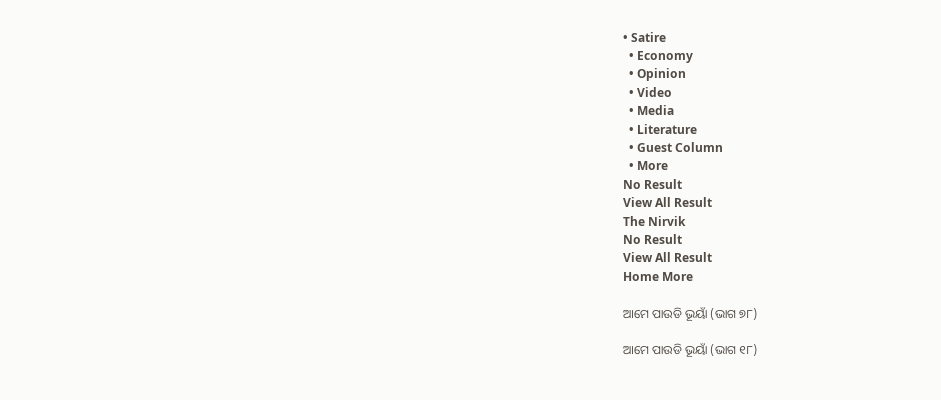• Satire
  • Economy
  • Opinion
  • Video
  • Media
  • Literature
  • Guest Column
  • More
No Result
View All Result
The Nirvik
No Result
View All Result
Home More

ଆମେ ପାଉଡି ଭୂୟାଁ (ଭାଗ ୭୮)

ଆମେ ପାଉଡି ଭୂୟାଁ (ଭାଗ ୧୮)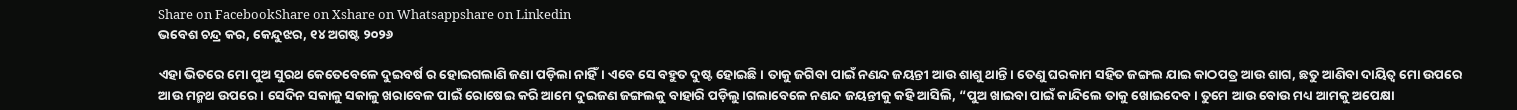Share on FacebookShare on Xshare on Whatsappshare on Linkedin
ଭବେଶ ଚନ୍ଦ୍ର କର, କେନ୍ଦୁଝର, ୧୪ ଅଗଷ୍ଟ ୨୦୨୬

ଏହା ଭିତରେ ମୋ ପୁଅ ସୁରଥ କେତେବେଳେ ଦୁଇବର୍ଷ ର ହୋଇଗଲାଣି ଜଣା ପଡ଼ିଲା ନାହିଁ। ଏବେ ସେ ବହୁତ ଦୁଷ୍ଟ ହୋଇଛି। ତାକୁ ଜଗିବା ପାଇଁ ନଣନ୍ଦ ଜୟନ୍ତୀ ଆଉ ଶାଶୁ ଥାନ୍ତି। ତେଣୁ ଘରକାମ ସହିତ ଜଙ୍ଗଲ ଯାଇ କାଠପତ୍ର ଆଉ ଶାଗ, ଛତୁ ଆଣିବା ଦାୟିତ୍ଵ ମୋ ଉପରେ ଆଉ ମନ୍ମଥ ଉପରେ। ସେଦିନ ସକାଳୁ ସକାଳୁ ଖରାବେଳ ପାଇଁ ରୋଷେଇ କରି ଆମେ ଦୁଇଜଣ ଜଙ୍ଗଲକୁ ବାହାରି ପଡ଼ିଲୁ।ଗଲାବେଳେ ନଣନ୍ଦ ଜୟନ୍ତୀକୁ କହି ଆସିଲି, “ପୁଅ ଖାଇବା ପାଇଁ କାନ୍ଦିଲେ ତାକୁ ଖୋଇଦେବ। ତୁମେ ଆଉ ବୋଉ ମଧ୍ୟ ଆମକୁ ଅପେକ୍ଷା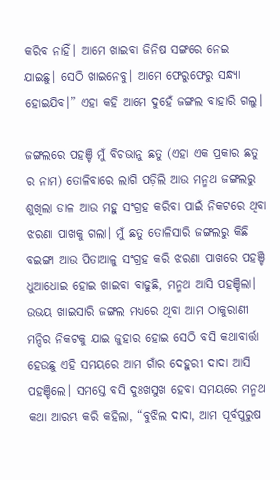କରିବ ନାହିଁ। ଆମେ ଖାଇବା ଜିନିଷ ସଙ୍ଗରେ ନେଇ ଯାଇଛୁ। ସେଠି ଖାଇନେବୁ। ଆମେ ଫେରୁଫେରୁ ସନ୍ଧ୍ୟା ହୋଇଯିବ।” ଏହା କହି ଆମେ ଦୁହେଁ ଜଙ୍ଗଲ ବାହାରି ଗଲୁ।

ଜଙ୍ଗଲରେ ପହଞ୍ଚି ମୁଁ ବିଚଭାନୁ ଛତୁ (ଏହା ଏକ ପ୍ରକାର ଛତୁ ର ନାମ) ତୋଳିବାରେ ଲାଗି ପଡ଼ିଲି ଆଉ ମନ୍ମଥ ଜଙ୍ଗଲରୁ ଶୁଖିଲା ଡାଳ ଆଉ ମହୁ ସଂଗ୍ରହ କରିବା ପାଇଁ ନିକଟରେ ଥିବା ଝରଣା ପାଖକୁ ଗଲା। ମୁଁ ଛତୁ ତୋଳିସାରି ଜଙ୍ଗଲରୁ କିଛି ବଇଙ୍ଗା ଆଉ ପିତାଆଳୁ ସଂଗ୍ରହ କରି ଝରଣା ପାଖରେ ପହଞ୍ଚି ଧୁଆଧୋଇ ହୋଇ ଖାଇବା ବାଢୁଛି, ମନ୍ମଥ ଆସି ପହଞ୍ଚିଲା। ଉଭୟ ଖାଇସାରି ଜଙ୍ଗଲ ମଧ୍ୟରେ ଥିବା ଆମ ଠାକୁରାଣୀ ମନ୍ଦିର ନିକଟକୁ ଯାଇ ଜୁହାର ହୋଇ ସେଠି ବସି କଥାବାର୍ତ୍ତା ହେଉଛୁ ଏହି ସମୟରେ ଆମ ଗାଁର ଦେହୁରୀ ଦାଦା ଆସି ପହଞ୍ଚିଲେ। ସମସ୍ତେ ବସି ଦୁଃଖସୁଖ ହେବା ସମୟରେ ମନ୍ମଥ କଥା ଆରମ୍ଭ କରି କହିଲା, “ବୁଝିଲ ଦାଦା, ଆମ ପୂର୍ବପୁରୁଷ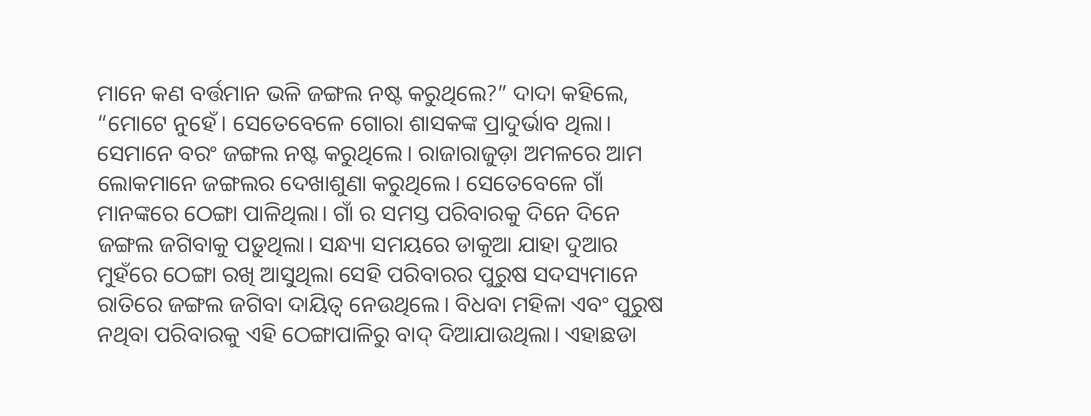ମାନେ କଣ ବର୍ତ୍ତମାନ ଭଳି ଜଙ୍ଗଲ ନଷ୍ଟ କରୁଥିଲେ?” ଦାଦା କହିଲେ, “ମୋଟେ ନୁହେଁ। ସେତେବେଳେ ଗୋରା ଶାସକଙ୍କ ପ୍ରାଦୁର୍ଭାବ ଥିଲା। ସେମାନେ ବରଂ ଜଙ୍ଗଲ ନଷ୍ଟ କରୁଥିଲେ। ରାଜାରାଜୁଡ଼ା ଅମଳରେ ଆମ ଲୋକମାନେ ଜଙ୍ଗଲର ଦେଖାଶୁଣା କରୁଥିଲେ। ସେତେବେଳେ ଗାଁ ମାନଙ୍କରେ ଠେଙ୍ଗା ପାଳିଥିଲା। ଗାଁ ର ସମସ୍ତ ପରିବାରକୁ ଦିନେ ଦିନେ ଜଙ୍ଗଲ ଜଗିବାକୁ ପଡ଼ୁଥିଲା। ସନ୍ଧ୍ୟା ସମୟରେ ଡାକୁଆ ଯାହା ଦୁଆର ମୁହଁରେ ଠେଙ୍ଗା ରଖି ଆସୁଥିଲା ସେହି ପରିବାରର ପୁରୁଷ ସଦସ୍ୟମାନେ ରାତିରେ ଜଙ୍ଗଲ ଜଗିବା ଦାୟିତ୍ଵ ନେଉଥିଲେ। ବିଧବା ମହିଳା ଏବଂ ପୁରୁଷ ନଥିବା ପରିବାରକୁ ଏହି ଠେଙ୍ଗାପାଳିରୁ ବାଦ୍ ଦିଆଯାଉଥିଲା। ଏହାଛଡା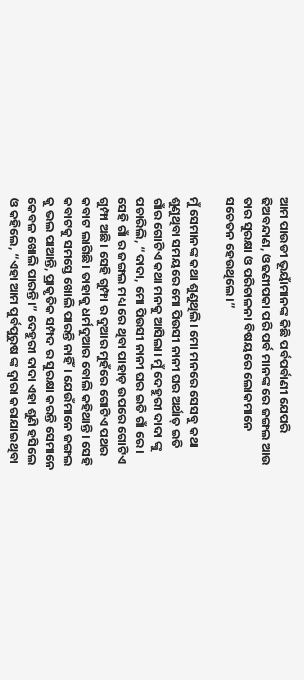ଆମ ପାଉଡୀ ଭୂୟାଁମାନଙ୍କ କିଛି ପର୍ବପର୍ବାଣୀ ଯେପରି ଢିଅବନ୍ଦାଣ, ଓଢଣୀପକା ପରି ପର୍ବ ମାନଙ୍କ ରେ ଜଙ୍ଗଲ ଆଉ ତାର ସୁରକ୍ଷା ଓ ପରିଚାଳନା ବିଷୟରେ ଲୋକମାନେ ସଚେତନ ହେଉଥିଲେ।”

ମୁଁ ସେମାନଙ୍କ କଥା ଶୁଣୁଥିଲି। ମୋ ମନରେ ସେସବୁ କଥା ଶୁଣୁଥିବା ସମୟରେ ମୋ ପିଉସୀ ନାନୀ ଘର ଅର୍ଥାତ୍ ଇତି ଗାଁର ଗୋଟିଏ କଥା ମନକୁ ଆସିଲା। ମୁଁ ଦେହୁରୀ ଦାଦା ଙ୍କୁ ପଚାରିଲି, “ଦାଦା, ମୋ ପିଉସୀ ନାନୀ ଘର ଇତି ଗାଁ ରେ। ସେହି ଗାଁ ର ଜଙ୍ଗଲ ମଧ୍ୟ ରେ ଥିବା ପାହାଡ଼ ଉପରେ ଗୋଟିଏ ଗୁମ୍ଫା ଅଛି। ସେହି ଗୁମ୍ଫା ର ଦୁଆର ମୁହଁରେ ଗୋଟିଏ ପଥର କବାଟ ଲାଗିଛି। ତାହାକୁ ଧର୍ମଦୁଆର ବୋଲି କହିଥାନ୍ତି। ସେହି କବାଟକୁ ସମସ୍ତେ ଖୋଲି ପାରନ୍ତି ନାହିଁ। ଯେଉଁମାନେ ଜଙ୍ଗଲ କୁ ଭଲ ପାଆନ୍ତି, ପ୍ରାକୃତିକ ସମ୍ପଦ ର ସୁରକ୍ଷା କରନ୍ତି ସେମାନେ କେବଳ ଖୋଲି ପାରନ୍ତି।” ଦେହୁରୀ ଦାଦା ଏହା ଶୁଣି ହସିଲେ ଓ କହିଲେ, “ଏହା ଆମ ପୁର୍ବପୁରୁଷ ଙ୍କ ଦ୍ଵାରା କରାଯାଇଥିବା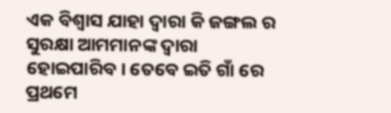ଏକ ବିଶ୍ବାସ ଯାହା ଦ୍ୱାରା କି ଜଙ୍ଗଲ ର ସୁରକ୍ଷା ଆମମାନଙ୍କ ଦ୍ଵାରା ହୋଇପାରିବ। ତେବେ ଇତି ଗାଁ ରେ ପ୍ରଥମେ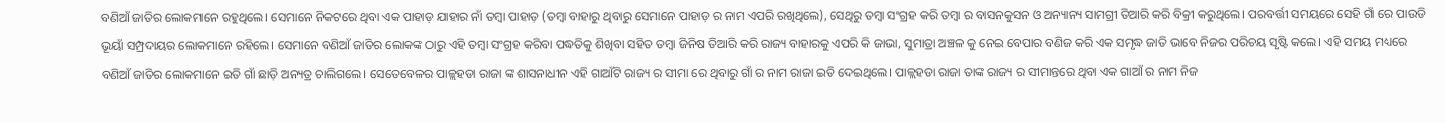ବଣିଆଁ ଜାତିର ଲୋକମାନେ ରହୁଥିଲେ। ସେମାନେ ନିକଟରେ ଥିବା ଏକ ପାହାଡ଼ ଯାହାର ନାଁ ତମ୍ବା ପାହାଡ଼ (ତମ୍ବା ବାହାରୁ ଥିବାରୁ ସେମାନେ ପାହାଡ଼ ର ନାମ ଏପରି ରଖିଥିଲେ), ସେଥିରୁ ତମ୍ବା ସଂଗ୍ରହ କରି ତମ୍ବା ର ବାସନକୁସନ ଓ ଅନ୍ୟାନ୍ୟ ସାମଗ୍ରୀ ତିଆରି କରି ବିକ୍ରୀ କରୁଥିଲେ। ପରବର୍ତ୍ତୀ ସମୟରେ ସେହି ଗାଁ ରେ ପାଉଡି ଭୂୟାଁ ସମ୍ପ୍ରଦାୟର ଲୋକମାନେ ରହିଲେ। ସେମାନେ ବଣିଆଁ ଜାତିର ଲୋକଙ୍କ ଠାରୁ ଏହି ତମ୍ବା ସଂଗ୍ରହ କରିବା ପଦ୍ଧତିକୁ ଶିଖିବା ସହିତ ତମ୍ବା ଜିନିଷ ତିଆରି କରି ରାଜ୍ୟ ବାହାରକୁ ଏପରି କି ଜାଭା, ସୁମାତ୍ରା ଅଞ୍ଚଳ କୁ ନେଇ ବେପାର ବଣିଜ କରି ଏକ ସମୃଦ୍ଧ ଜାତି ଭାବେ ନିଜର ପରିଚୟ ସୃଷ୍ଟି କଲେ। ଏହି ସମୟ ମଧ୍ୟରେ ବଣିଆଁ ଜାତିର ଲୋକମାନେ ଇତି ଗାଁ ଛାଡ଼ି ଅନ୍ୟତ୍ର ଚାଲିଗଲେ। ସେତେବେଳର ପାଳ୍ଲହଡା ରାଜା ଙ୍କ ଶାସନାଧୀନ ଏହି ଗାଆଁଟି ରାଜ୍ୟ ର ସୀମା ରେ ଥିବାରୁ ଗାଁ ର ନାମ ରାଜା ଇତି ଦେଇଥିଲେ। ପାଳ୍ଲହଡା ରାଜା ତାଙ୍କ ରାଜ୍ୟ ର ସୀମାନ୍ତରେ ଥିବା ଏକ ଗାଆଁ ର ନାମ ନିଜ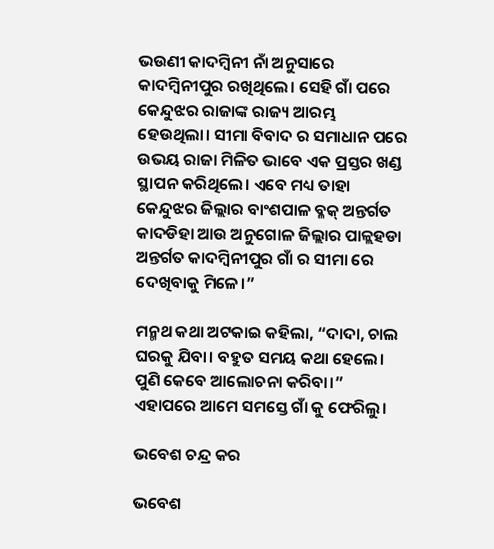ଭଉଣୀ କାଦମ୍ବିନୀ ନାଁ ଅନୁସାରେ କାଦମ୍ବିନୀପୁର ରଖିଥିଲେ। ସେହି ଗାଁ ପରେ କେନ୍ଦୁଝର ରାଜାଙ୍କ ରାଜ୍ୟ ଆରମ୍ଭ ହେଉଥିଲା। ସୀମା ବିବାଦ ର ସମାଧାନ ପରେ ଉଭୟ ରାଜା ମିଳିତ ଭାବେ ଏକ ପ୍ରସ୍ତର ଖଣ୍ଡ ସ୍ଥାପନ କରିଥିଲେ। ଏବେ ମଧ୍ୟ ତାହା କେନ୍ଦୁଝର ଜିଲ୍ଲାର ବାଂଶପାଳ ବ୍ଳକ୍ ଅନ୍ତର୍ଗତ କାଦଡିହା ଆଉ ଅନୁଗୋଳ ଜିଲ୍ଲାର ପାଳ୍ଲହଡା ଅନ୍ତର୍ଗତ କାଦମ୍ବିନୀପୁର ଗାଁ ର ସୀମା ରେ ଦେଖିବାକୁ ମିଳେ।”

ମନ୍ମଥ କଥା ଅଟକାଇ କହିଲା, “ଦାଦା, ଚାଲ ଘରକୁ ଯିବା। ବହୁତ ସମୟ କଥା ହେଲେ। ପୁଣି କେବେ ଆଲୋଚନା କରିବା।” ଏହାପରେ ଆମେ ସମସ୍ତେ ଗାଁ କୁ ଫେରିଲୁ।

ଭବେଶ ଚନ୍ଦ୍ର କର

ଭବେଶ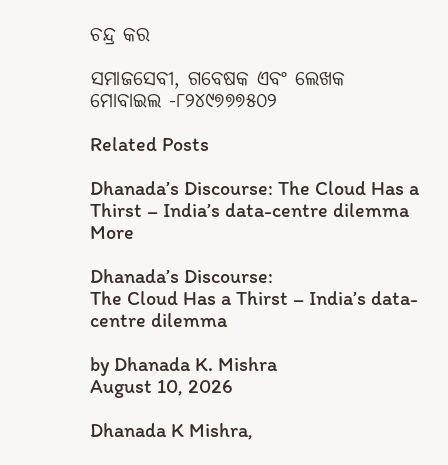ଚନ୍ଦ୍ର କର

ସମାଜସେବୀ, ଗବେଷକ ଏବଂ ଲେଖକ
ମୋବାଇଲ -୮୨୪୯୭୭୭୫୦୨

Related Posts

Dhanada’s Discourse: The Cloud Has a Thirst – India’s data-centre dilemma
More

Dhanada’s Discourse:
The Cloud Has a Thirst – India’s data-centre dilemma

by Dhanada K. Mishra
August 10, 2026

Dhanada K Mishra,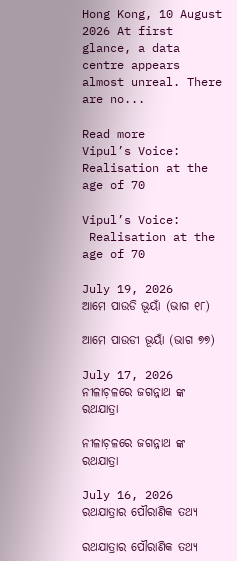Hong Kong, 10 August 2026 At first glance, a data centre appears almost unreal. There are no...

Read more
Vipul’s Voice: Realisation at the age of 70

Vipul’s Voice:
 Realisation at the age of 70

July 19, 2026
ଆମେ ପାଉଡି ଭୂୟାଁ (ଭାଗ ୧୮)

ଆମେ ପାଉଡୀ ଭୂୟାଁ (ଭାଗ ୭୭)

July 17, 2026
ନୀଳାଚ଼ଳରେ ଜଗନ୍ନାଥ ଙ୍କ ରଥଯାତ୍ରା

ନୀଳାଚ଼ଳରେ ଜଗନ୍ନାଥ ଙ୍କ ରଥଯାତ୍ରା

July 16, 2026
ରଥଯାତ୍ରାର ପୌରାଣିକ ତଥ୍ୟ

ରଥଯାତ୍ରାର ପୌରାଣିକ ତଥ୍ୟ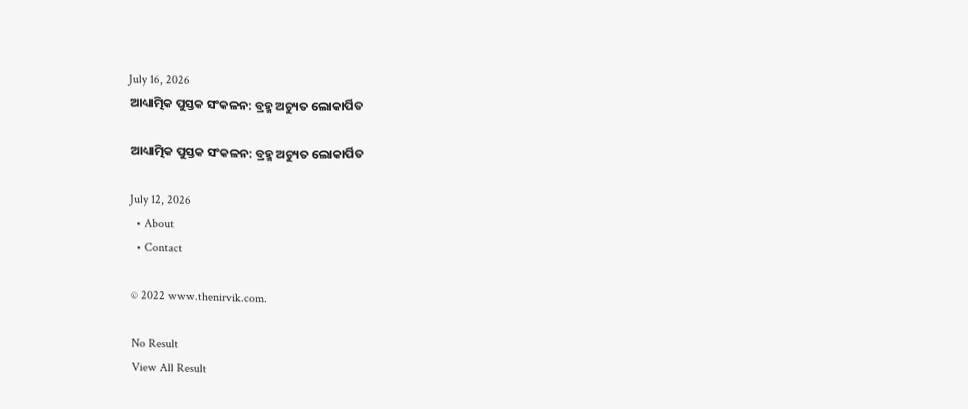July 16, 2026
ଆଧ୍ୟାତ୍ମିକ ପୁସ୍ତକ ସଂକଳନ: ବ୍ରହ୍ମ ଅଚ୍ୟୁତ ଲୋକାର୍ପିତ

ଆଧ୍ୟାତ୍ମିକ ପୁସ୍ତକ ସଂକଳନ: ବ୍ରହ୍ମ ଅଚ୍ୟୁତ ଲୋକାର୍ପିତ

July 12, 2026
  • About
  • Contact

© 2022 www.thenirvik.com.

No Result
View All Result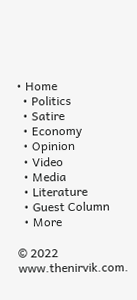• Home
  • Politics
  • Satire
  • Economy
  • Opinion
  • Video
  • Media
  • Literature
  • Guest Column
  • More

© 2022 www.thenirvik.com.